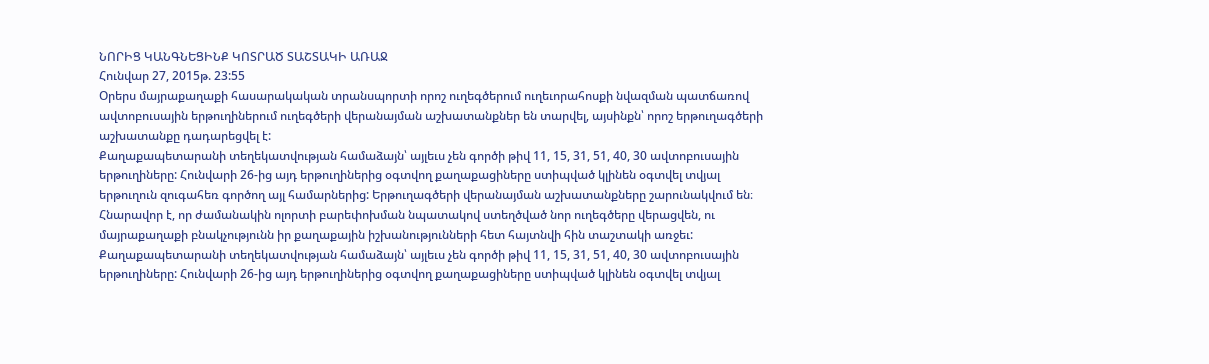ՆՈՐԻՑ ԿԱՆԳՆԵՑԻՆՔ ԿՈՏՐԱԾ ՏԱՇՏԱԿԻ ԱՌԱՋ
Հունվար 27, 2015թ. 23:55
Օրերս մայրաքաղաքի հասարակական տրանսպորտի որոշ ուղեգծերում ուղեւորահոսքի նվազման պատճառով ավտոբուսային երթուղիներում ուղեգծերի վերանայման աշխատանքներ են տարվել, այսինքն՝ որոշ երթուղագծերի աշխատանքը դադարեցվել է:
Քաղաքապետարանի տեղեկատվության համաձայն՝ այլեւս չեն գործի թիվ 11, 15, 31, 51, 40, 30 ավտոբուսային երթուղիները: Հունվարի 26-ից այդ երթուղիներից օգտվող քաղաքացիները ստիպված կլինեն օգտվել տվյալ երթուղուն զուգահեռ գործող այլ համարներից: Երթուղագծերի վերանայման աշխատանքները շարունակվում են։ Հնարավոր է, որ ժամանակին ոլորտի բարեփոխման նպատակով ստեղծված նոր ուղեգծերը վերացվեն, ու մայրաքաղաքի բնակչությունն իր քաղաքային իշխանությունների հետ հայտնվի հին տաշտակի առջեւ:
Քաղաքապետարանի տեղեկատվության համաձայն՝ այլեւս չեն գործի թիվ 11, 15, 31, 51, 40, 30 ավտոբուսային երթուղիները: Հունվարի 26-ից այդ երթուղիներից օգտվող քաղաքացիները ստիպված կլինեն օգտվել տվյալ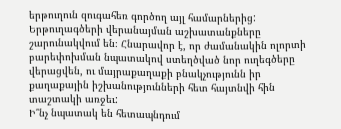երթուղուն զուգահեռ գործող այլ համարներից: Երթուղագծերի վերանայման աշխատանքները շարունակվում են։ Հնարավոր է, որ ժամանակին ոլորտի բարեփոխման նպատակով ստեղծված նոր ուղեգծերը վերացվեն, ու մայրաքաղաքի բնակչությունն իր քաղաքային իշխանությունների հետ հայտնվի հին տաշտակի առջեւ:
Ի՞նչ նպատակ են հետապնդում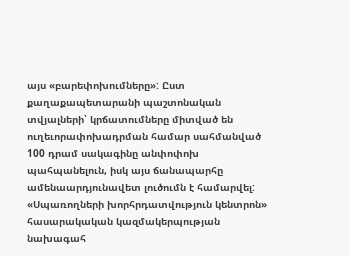այս «բարեփոխումները»: Ըստ քաղաքապետարանի պաշտոնական տվյալների՝ կրճատումները միտված են ուղեւորափոխադրման համար սահմանված 100 դրամ սակագինը անփոփոխ պահպանելուն, իսկ այս ճանապարհը ամենաարդյունավետ լուծումն է համարվել:
«Սպառողների խորհրդատվություն կենտրոն» հասարակական կազմակերպության նախագահ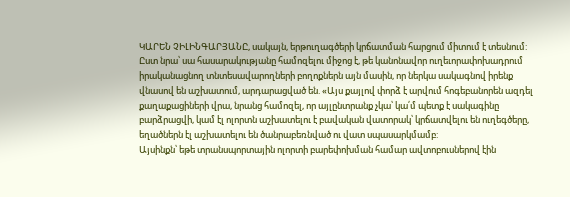ԿԱՐԵՆ ՉԻԼԻՆԳԱՐՅԱՆԸ, սակայն, երթուղագծերի կրճատման հարցում միտում է տեսնում: Ըստ նրա՝ սա հասարակությանը համոզելու միջոց է, թե կանոնավոր ուղեւորափոխադրում իրականացնող տնտեսավարողների բողոքներն այն մասին, որ ներկա սակագնով իրենք վնասով են աշխատում, արդարացված են. «Այս քայլով փորձ է արվում հոգեբանորեն ազդել քաղաքացիների վրա, նրանց համոզել, որ այլընտրանք չկա՝ կա՛մ պետք է սակագինը բարձրացվի, կամ էլ ոլորտն աշխատելու է բավական վատորակ՝ կրճատվելու են ուղեգծերը, եղածներն էլ աշխատելու են ծանրաբեռնված ու վատ սպասարկմամբ:
Այսինքն՝ եթե տրանսպորտային ոլորտի բարեփոխման համար ավտոբուսներով էին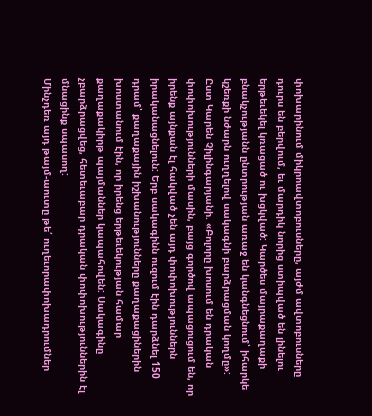փոխարինում միկրոավտոբուսները, այժմ ավտոբուսները դուրս են բերվում, եւ մարդիկ նորից ստիպված են լինելու երթեւեկել կռացած ու խցկված: Կարծես մայրաքաղաքի բնակչությանն ընտրության առաջ են կանգնեցնում՝ իհարկե կշեռքի նժարն ուղղելով սակագնի բարձրացման կողմը»:
Ըստ Կարեն Չիլինգարյանի. «Բոլորը խոսում են դրական փոփոխությունների մասին, բայց գործով ապացուցում են, որ իրենք այնքան էլ հակված չեն այդ փոփոխություններն իրականացնելուն: Երբ սակագինն ուզում էին դարձնել 150 դրամ՝ քաղաքային իշխանությունները քաղաքացիներին խոստանում էին, որ իրենց երթեւեկության համար քաղաքակիրթ պայմաններ կապահովեն: Սակագինը չբարձրացվեց, հետեւաբար դրական փոփոխություններին էլ մնացինք սպասող:
Մինչդեռ այդ թայմ-աուտը թե՛ ուղեւորափոխադրումներ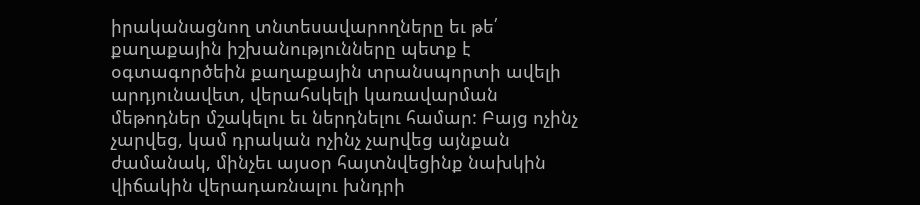իրականացնող տնտեսավարողները եւ թե՛ քաղաքային իշխանությունները պետք է օգտագործեին քաղաքային տրանսպորտի ավելի արդյունավետ, վերահսկելի կառավարման մեթոդներ մշակելու եւ ներդնելու համար: Բայց ոչինչ չարվեց, կամ դրական ոչինչ չարվեց այնքան ժամանակ, մինչեւ այսօր հայտնվեցինք նախկին վիճակին վերադառնալու խնդրի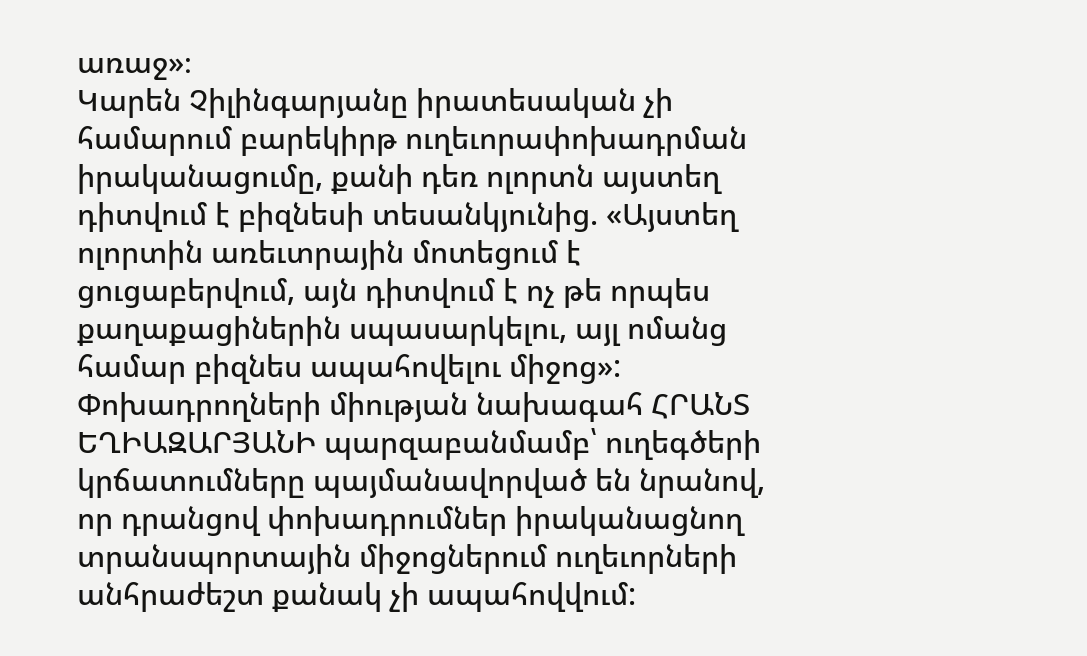առաջ»։
Կարեն Չիլինգարյանը իրատեսական չի համարում բարեկիրթ ուղեւորափոխադրման իրականացումը, քանի դեռ ոլորտն այստեղ դիտվում է բիզնեսի տեսանկյունից. «Այստեղ ոլորտին առեւտրային մոտեցում է ցուցաբերվում, այն դիտվում է ոչ թե որպես քաղաքացիներին սպասարկելու, այլ ոմանց համար բիզնես ապահովելու միջոց»:
Փոխադրողների միության նախագահ ՀՐԱՆՏ ԵՂԻԱԶԱՐՅԱՆԻ պարզաբանմամբ՝ ուղեգծերի կրճատումները պայմանավորված են նրանով, որ դրանցով փոխադրումներ իրականացնող տրանսպորտային միջոցներում ուղեւորների անհրաժեշտ քանակ չի ապահովվում: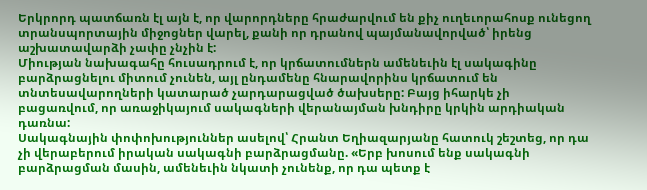Երկրորդ պատճառն էլ այն է, որ վարորդները հրաժարվում են քիչ ուղեւորահոսք ունեցող տրանսպորտային միջոցներ վարել, քանի որ դրանով պայմանավորված՝ իրենց աշխատավարձի չափը չնչին է:
Միության նախագահը հուսադրում է, որ կրճատումներն ամենեւին էլ սակագինը բարձրացնելու միտում չունեն, այլ ընդամենը հնարավորինս կրճատում են տնտեսավարողների կատարած չարդարացված ծախսերը: Բայց իհարկե չի բացառվում, որ առաջիկայում սակագների վերանայման խնդիրը կրկին արդիական դառնա:
Սակագնային փոփոխություններ ասելով՝ Հրանտ Եղիազարյանը հատուկ շեշտեց, որ դա չի վերաբերում իրական սակագնի բարձրացմանը. «Երբ խոսում ենք սակագնի բարձրացման մասին, ամենեւին նկատի չունենք, որ դա պետք է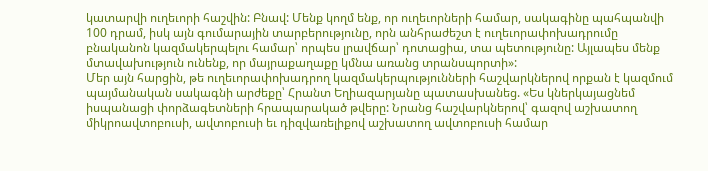կատարվի ուղեւորի հաշվին: Բնավ: Մենք կողմ ենք, որ ուղեւորների համար, սակագինը պահպանվի 100 դրամ, իսկ այն գումարային տարբերությունը, որն անհրաժեշտ է ուղեւորափոխադրումը բնականոն կազմակերպելու համար՝ որպես լրավճար՝ դոտացիա, տա պետությունը: Այլապես մենք մտավախություն ունենք, որ մայրաքաղաքը կմնա առանց տրանսպորտի»:
Մեր այն հարցին, թե ուղեւորափոխադրող կազմակերպությունների հաշվարկներով որքան է կազմում պայմանական սակագնի արժեքը՝ Հրանտ Եղիազարյանը պատասխանեց. «Ես կներկայացնեմ իսպանացի փորձագետների հրապարակած թվերը: Նրանց հաշվարկներով՝ գազով աշխատող միկրոավտոբուսի, ավտոբուսի եւ դիզվառելիքով աշխատող ավտոբուսի համար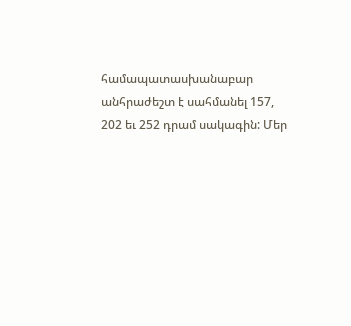համապատասխանաբար անհրաժեշտ է սահմանել 157, 202 եւ 252 դրամ սակագին: Մեր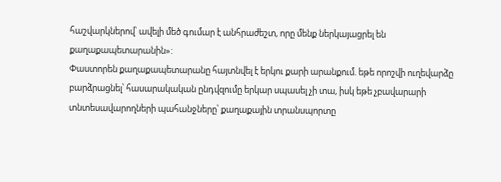հաշվարկներով՝ ավելի մեծ գումար է անհրաժեշտ, որը մենք ներկայացրել են քաղաքապետարանին»:
Փաստորեն քաղաքապետարանը հայտնվել է երկու քարի արանքում. եթե որոշվի ուղեվարձը բարձրացնել՝ հասարակական ընդվզումը երկար սպասել չի տա, իսկ եթե չբավարարի տնտեսավարողների պահանջները՝ քաղաքային տրանսպորտը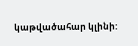կաթվածահար կլինի: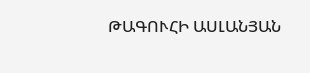ԹԱԳՈՒՀԻ ԱՍԼԱՆՅԱՆ